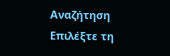Αναζήτηση
Επιλέξτε τη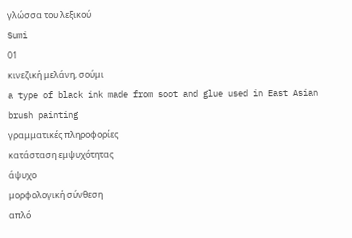γλώσσα του λεξικού
Sumi
01
κινεζική μελάνη, σούμι
a type of black ink made from soot and glue used in East Asian brush painting
γραμματικές πληροφορίες
κατάσταση εμψυχότητας
άψυχο
μορφολογική σύνθεση
απλό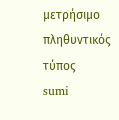μετρήσιμο
πληθυντικός τύπος
sumi